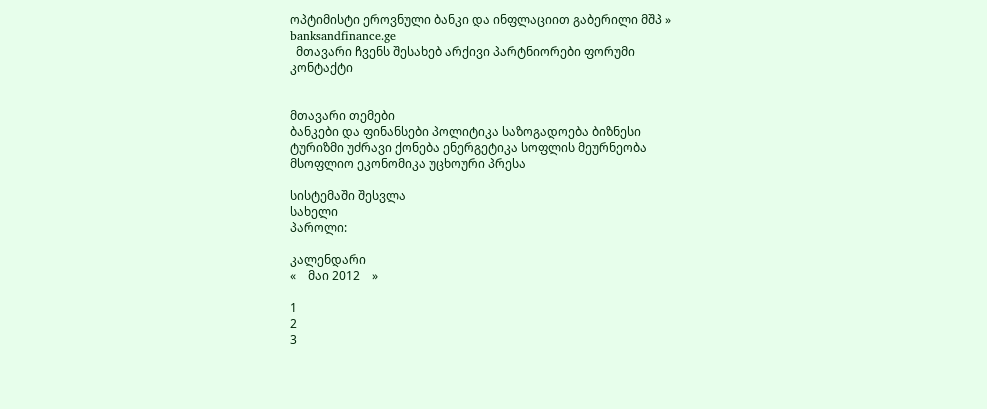ოპტიმისტი ეროვნული ბანკი და ინფლაციით გაბერილი მშპ » banksandfinance.ge
  მთავარი ჩვენს შესახებ არქივი პარტნიორები ფორუმი კონტაქტი


მთავარი თემები
ბანკები და ფინანსები პოლიტიკა საზოგადოება ბიზნესი ტურიზმი უძრავი ქონება ენერგეტიკა სოფლის მეურნეობა მსოფლიო ეკონომიკა უცხოური პრესა

სისტემაში შესვლა
სახელი
პაროლი:

კალენდარი
«    მაი 2012    »

1
2
3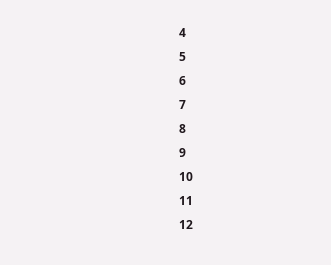4
5
6
7
8
9
10
11
12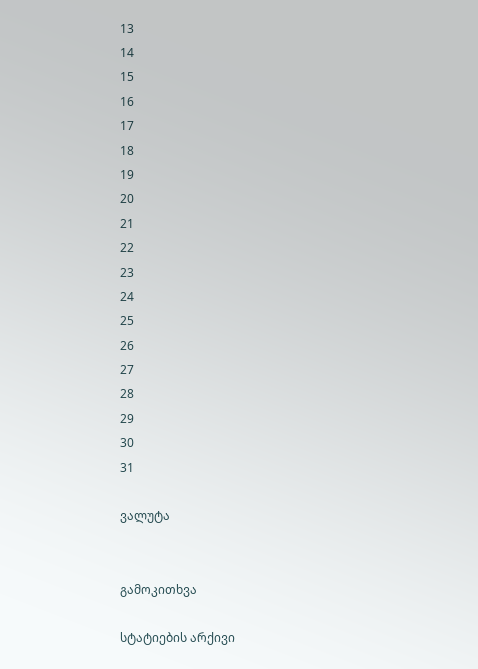13
14
15
16
17
18
19
20
21
22
23
24
25
26
27
28
29
30
31

ვალუტა


გამოკითხვა

სტატიების არქივი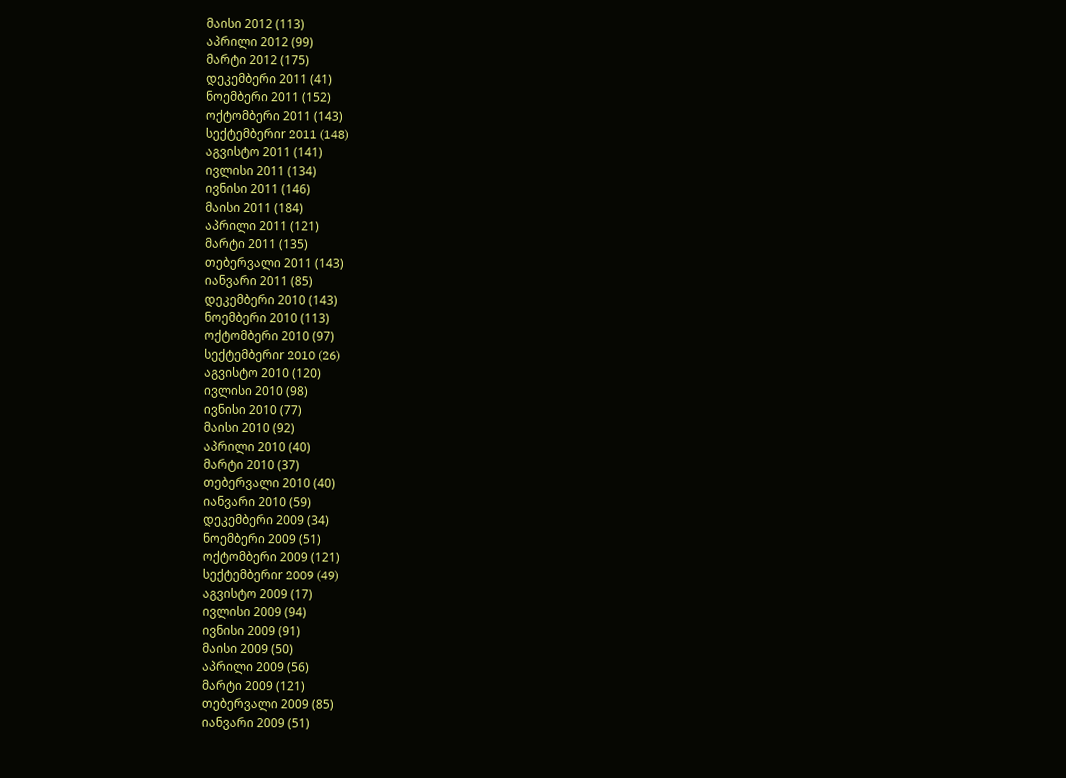მაისი 2012 (113)
აპრილი 2012 (99)
მარტი 2012 (175)
დეკემბერი 2011 (41)
ნოემბერი 2011 (152)
ოქტომბერი 2011 (143)
სექტემბერიr 2011 (148)
აგვისტო 2011 (141)
ივლისი 2011 (134)
ივნისი 2011 (146)
მაისი 2011 (184)
აპრილი 2011 (121)
მარტი 2011 (135)
თებერვალი 2011 (143)
იანვარი 2011 (85)
დეკემბერი 2010 (143)
ნოემბერი 2010 (113)
ოქტომბერი 2010 (97)
სექტემბერიr 2010 (26)
აგვისტო 2010 (120)
ივლისი 2010 (98)
ივნისი 2010 (77)
მაისი 2010 (92)
აპრილი 2010 (40)
მარტი 2010 (37)
თებერვალი 2010 (40)
იანვარი 2010 (59)
დეკემბერი 2009 (34)
ნოემბერი 2009 (51)
ოქტომბერი 2009 (121)
სექტემბერიr 2009 (49)
აგვისტო 2009 (17)
ივლისი 2009 (94)
ივნისი 2009 (91)
მაისი 2009 (50)
აპრილი 2009 (56)
მარტი 2009 (121)
თებერვალი 2009 (85)
იანვარი 2009 (51)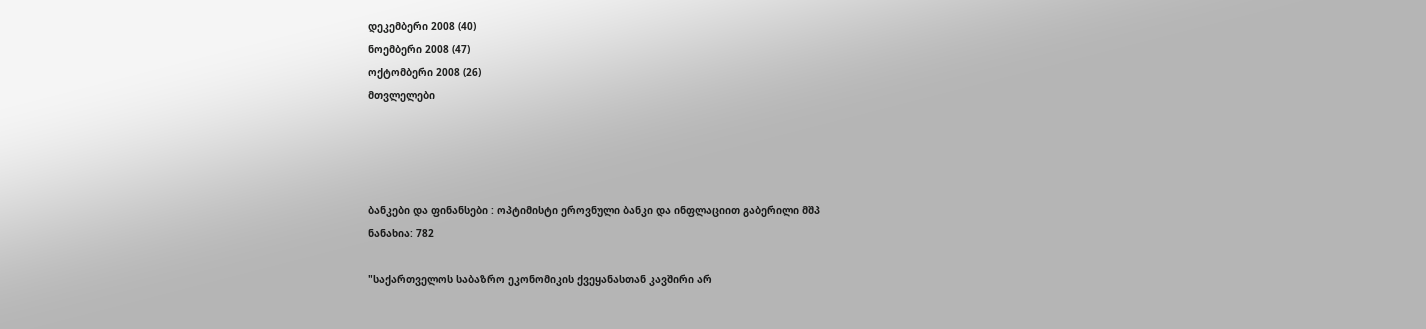დეკემბერი 2008 (40)
ნოემბერი 2008 (47)
ოქტომბერი 2008 (26)
მთვლელები




ბანკები და ფინანსები : ოპტიმისტი ეროვნული ბანკი და ინფლაციით გაბერილი მშპ
ნანახია: 782

"საქართველოს საბაზრო ეკონომიკის ქვეყანასთან კავშირი არ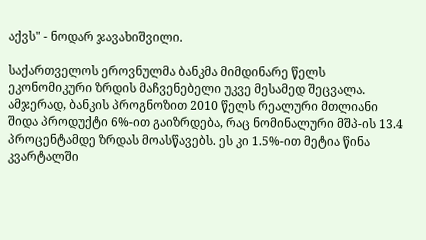აქვს" - ნოდარ ჯავახიშვილი.

საქართველოს ეროვნულმა ბანკმა მიმდინარე წელს ეკონომიკური ზრდის მაჩვენებელი უკვე მესამედ შეცვალა. ამჯერად, ბანკის პროგნოზით 2010 წელს რეალური მთლიანი შიდა პროდუქტი 6%-ით გაიზრდება, რაც ნომინალური მშპ-ის 13.4 პროცენტამდე ზრდას მოასწავებს. ეს კი 1.5%-ით მეტია წინა კვარტალში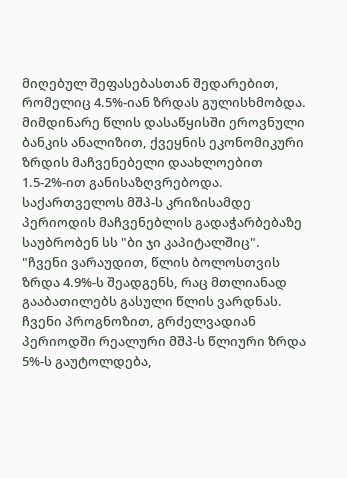მიღებულ შეფასებასთან შედარებით, რომელიც 4.5%-იან ზრდას გულისხმობდა. მიმდინარე წლის დასაწყისში ეროვნული ბანკის ანალიზით, ქვეყნის ეკონომიკური ზრდის მაჩვენებელი დაახლოებით 1.5-2%-ით განისაზღვრებოდა.
საქართველოს მშპ-ს კრიზისამდე პერიოდის მაჩვენებლის გადაჭარბებაზე საუბრობენ სს "ბი ჯი კაპიტალშიც". "ჩვენი ვარაუდით, წლის ბოლოსთვის ზრდა 4.9%-ს შეადგენს, რაც მთლიანად გააბათილებს გასული წლის ვარდნას. ჩვენი პროგნოზით, გრძელვადიან პერიოდში რეალური მშპ-ს წლიური ზრდა 5%-ს გაუტოლდება,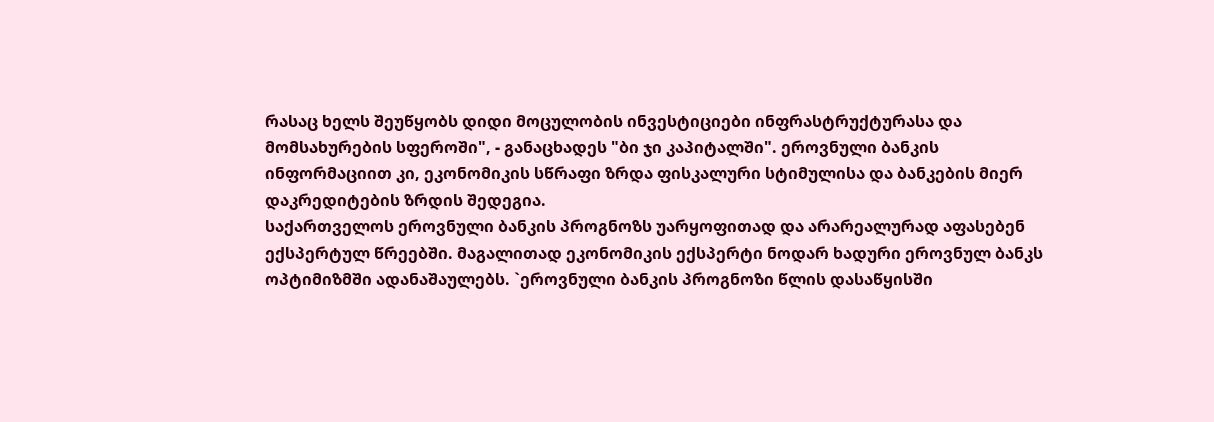რასაც ხელს შეუწყობს დიდი მოცულობის ინვესტიციები ინფრასტრუქტურასა და მომსახურების სფეროში", - განაცხადეს "ბი ჯი კაპიტალში". ეროვნული ბანკის ინფორმაციით კი, ეკონომიკის სწრაფი ზრდა ფისკალური სტიმულისა და ბანკების მიერ დაკრედიტების ზრდის შედეგია.
საქართველოს ეროვნული ბანკის პროგნოზს უარყოფითად და არარეალურად აფასებენ ექსპერტულ წრეებში. მაგალითად ეკონომიკის ექსპერტი ნოდარ ხადური ეროვნულ ბანკს ოპტიმიზმში ადანაშაულებს. `ეროვნული ბანკის პროგნოზი წლის დასაწყისში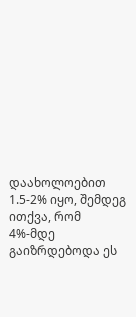დაახოლოებით 1.5-2% იყო, შემდეგ ითქვა, რომ 4%-მდე გაიზრდებოდა ეს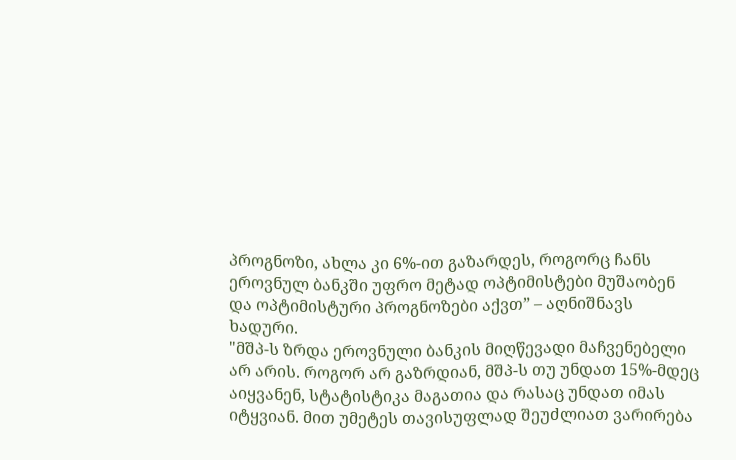პროგნოზი, ახლა კი 6%-ით გაზარდეს, როგორც ჩანს ეროვნულ ბანკში უფრო მეტად ოპტიმისტები მუშაობენ და ოპტიმისტური პროგნოზები აქვთ” – აღნიშნავს ხადური.
"მშპ-ს ზრდა ეროვნული ბანკის მიღწევადი მაჩვენებელი არ არის. როგორ არ გაზრდიან, მშპ-ს თუ უნდათ 15%-მდეც აიყვანენ, სტატისტიკა მაგათია და რასაც უნდათ იმას იტყვიან. მით უმეტეს თავისუფლად შეუძლიათ ვარირება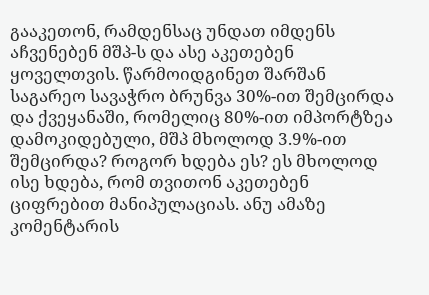გააკეთონ, რამდენსაც უნდათ იმდენს აჩვენებენ მშპ-ს და ასე აკეთებენ ყოველთვის. წარმოიდგინეთ შარშან საგარეო სავაჭრო ბრუნვა 30%-ით შემცირდა და ქვეყანაში, რომელიც 80%-ით იმპორტზეა დამოკიდებული, მშპ მხოლოდ 3.9%-ით შემცირდა? როგორ ხდება ეს? ეს მხოლოდ ისე ხდება, რომ თვითონ აკეთებენ ციფრებით მანიპულაციას. ანუ ამაზე კომენტარის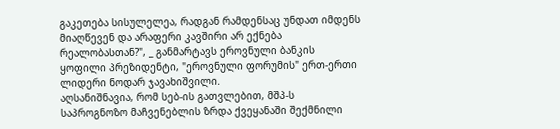გაკეთება სისულელეა, რადგან რამდენსაც უნდათ იმდენს მიაღწევენ და არაფერი კავშირი არ ექნება რეალობასთან?", _ განმარტავს ეროვნული ბანკის ყოფილი პრეზიდენტი, "ეროვნული ფორუმის" ერთ-ერთი ლიდერი ნოდარ ჯავახიშვილი.
აღსანიშნავია, რომ სებ-ის გათვლებით, მშპ-ს საპროგნოზო მაჩვენებლის ზრდა ქვეყანაში შექმნილი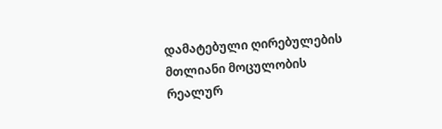დამატებული ღირებულების მთლიანი მოცულობის რეალურ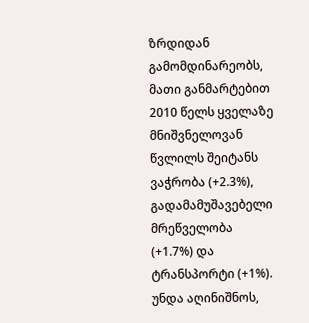ზრდიდან გამომდინარეობს, მათი განმარტებით 2010 წელს ყველაზე მნიშვნელოვან წვლილს შეიტანს ვაჭრობა (+2.3%), გადამამუშავებელი მრეწველობა (+1.7%) და ტრანსპორტი (+1%). უნდა აღინიშნოს,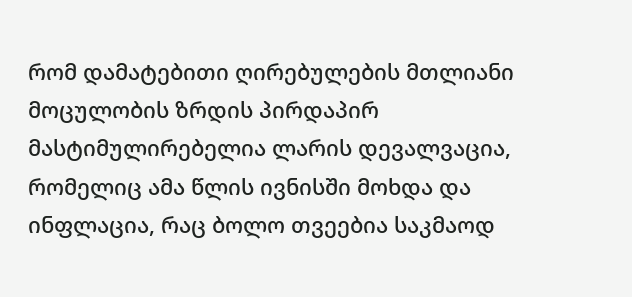რომ დამატებითი ღირებულების მთლიანი მოცულობის ზრდის პირდაპირ მასტიმულირებელია ლარის დევალვაცია, რომელიც ამა წლის ივნისში მოხდა და ინფლაცია, რაც ბოლო თვეებია საკმაოდ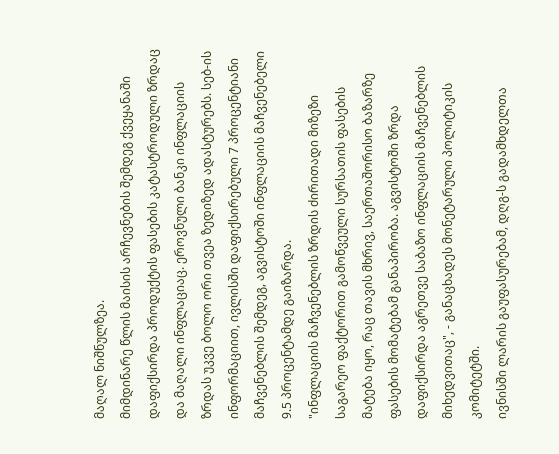მაღალ ნიშნულზეა.
მიმდინარე წლის მაისის არჩევნების შემდეგ ქვეყანაში დაფიქსირდა პროდუქტის ფასების კატასტროდული ზრდაც და მაღალი ინფლაციაც. ეროვნული ბანკი ინფლაციის ზრდას უკვე ბოლო ორი თვეა ზედიზედ ადასტურებს. სებ-ის ინფორმაციით, ივლისში დაფიქსირებული 7 პროცენტიანი მაჩვენებლის შემდეგ, აგვისტოში ინფლაციის მაჩვენებელი 9.5 პროცენტამდე გაიზარდა.
"ინფლაციის მაჩვენებლის ზრდის ძირითადი მიზეზი საგარეო ფაქტორით გამოწვეული სურსათის ფასების მატება იყო, რაც თავის მხრივ, საერთაშორისო ბაზარზე ფასების მომატებამ განაპირობა. აგვისტოში ზრდა დაფიქსირდა აგრეთვე საბაზო ინფლაციის მაჩვენებლის მიხედვითაც", - განაცხადეს მონეტარული პოლიტიკის კომიტეტში.
ივნისში ლარის გაუფასურებამ, დღგ-ს გადამხდელთა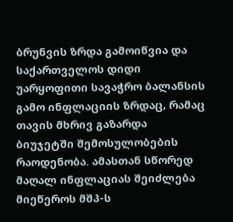ბრუნვის ზრდა გამოიწვია და საქართველოს დიდი უარყოფითი სავაჭრო ბალანსის გამო ინფლაციის ზრდაც, რამაც თავის მხრივ გაზარდა ბიუჯეტში შემოსულობების რაოდენობა. ამასთან სწორედ მაღალ ინფლაციას შეიძლება მიეწეროს მშპ-ს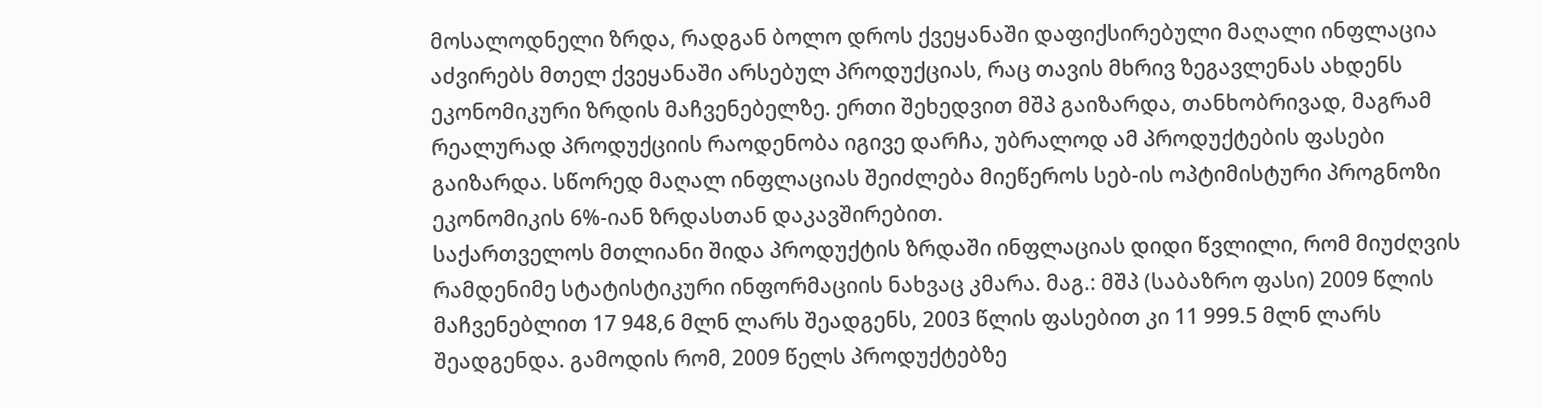მოსალოდნელი ზრდა, რადგან ბოლო დროს ქვეყანაში დაფიქსირებული მაღალი ინფლაცია აძვირებს მთელ ქვეყანაში არსებულ პროდუქციას, რაც თავის მხრივ ზეგავლენას ახდენს ეკონომიკური ზრდის მაჩვენებელზე. ერთი შეხედვით მშპ გაიზარდა, თანხობრივად, მაგრამ რეალურად პროდუქციის რაოდენობა იგივე დარჩა, უბრალოდ ამ პროდუქტების ფასები გაიზარდა. სწორედ მაღალ ინფლაციას შეიძლება მიეწეროს სებ-ის ოპტიმისტური პროგნოზი ეკონომიკის 6%-იან ზრდასთან დაკავშირებით.
საქართველოს მთლიანი შიდა პროდუქტის ზრდაში ინფლაციას დიდი წვლილი, რომ მიუძღვის რამდენიმე სტატისტიკური ინფორმაციის ნახვაც კმარა. მაგ.: მშპ (საბაზრო ფასი) 2009 წლის მაჩვენებლით 17 948,6 მლნ ლარს შეადგენს, 2003 წლის ფასებით კი 11 999.5 მლნ ლარს შეადგენდა. გამოდის რომ, 2009 წელს პროდუქტებზე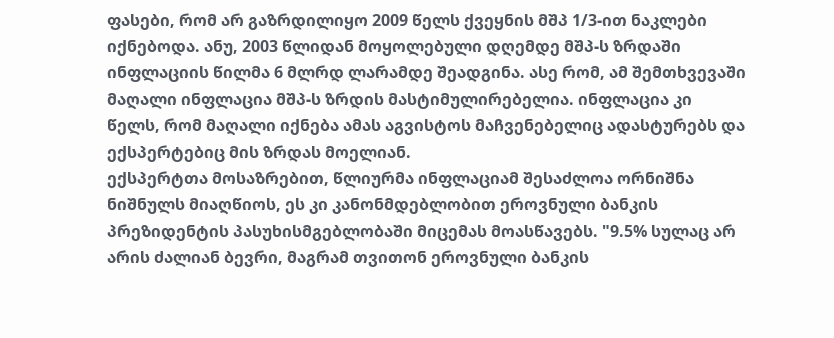ფასები, რომ არ გაზრდილიყო 2009 წელს ქვეყნის მშპ 1/3-ით ნაკლები იქნებოდა. ანუ, 2003 წლიდან მოყოლებული დღემდე მშპ-ს ზრდაში ინფლაციის წილმა 6 მლრდ ლარამდე შეადგინა. ასე რომ, ამ შემთხვევაში მაღალი ინფლაცია მშპ-ს ზრდის მასტიმულირებელია. ინფლაცია კი წელს, რომ მაღალი იქნება ამას აგვისტოს მაჩვენებელიც ადასტურებს და ექსპერტებიც მის ზრდას მოელიან.
ექსპერტთა მოსაზრებით, წლიურმა ინფლაციამ შესაძლოა ორნიშნა ნიშნულს მიაღწიოს, ეს კი კანონმდებლობით ეროვნული ბანკის პრეზიდენტის პასუხისმგებლობაში მიცემას მოასწავებს. "9.5% სულაც არ არის ძალიან ბევრი, მაგრამ თვითონ ეროვნული ბანკის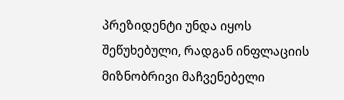პრეზიდენტი უნდა იყოს შეწუხებული, რადგან ინფლაციის მიზნობრივი მაჩვენებელი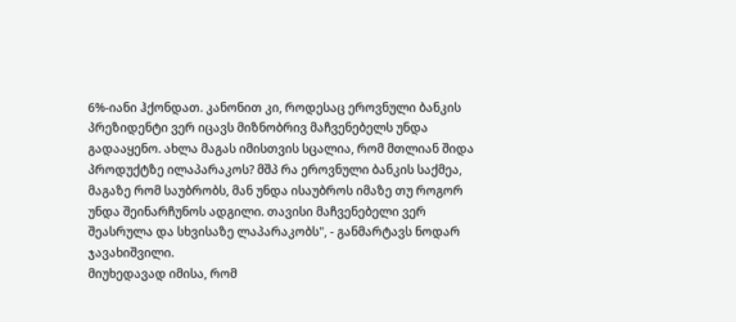6%-იანი ჰქონდათ. კანონით კი, როდესაც ეროვნული ბანკის პრეზიდენტი ვერ იცავს მიზნობრივ მაჩვენებელს უნდა გადააყენო. ახლა მაგას იმისთვის სცალია, რომ მთლიან შიდა პროდუქტზე ილაპარაკოს? მშპ რა ეროვნული ბანკის საქმეა, მაგაზე რომ საუბრობს, მან უნდა ისაუბროს იმაზე თუ როგორ უნდა შეინარჩუნოს ადგილი. თავისი მაჩვენებელი ვერ შეასრულა და სხვისაზე ლაპარაკობს", - განმარტავს ნოდარ ჯავახიშვილი.
მიუხედავად იმისა, რომ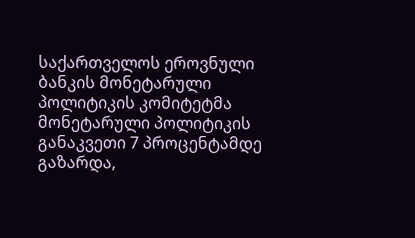საქართველოს ეროვნული ბანკის მონეტარული პოლიტიკის კომიტეტმა მონეტარული პოლიტიკის განაკვეთი 7 პროცენტამდე გაზარდა,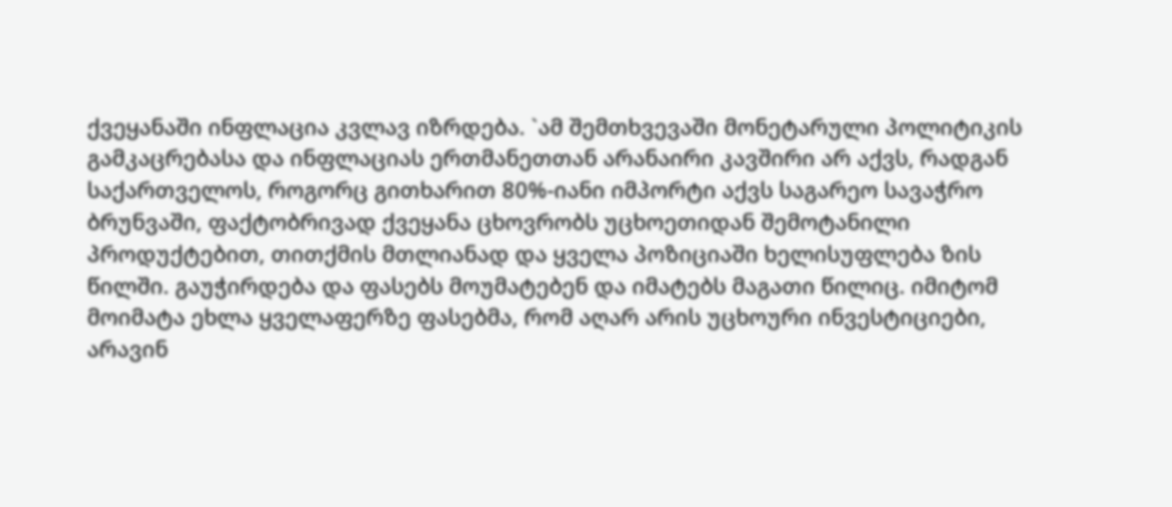ქვეყანაში ინფლაცია კვლავ იზრდება. `ამ შემთხვევაში მონეტარული პოლიტიკის გამკაცრებასა და ინფლაციას ერთმანეთთან არანაირი კავშირი არ აქვს, რადგან საქართველოს, როგორც გითხარით 80%-იანი იმპორტი აქვს საგარეო სავაჭრო ბრუნვაში, ფაქტობრივად ქვეყანა ცხოვრობს უცხოეთიდან შემოტანილი პროდუქტებით, თითქმის მთლიანად და ყველა პოზიციაში ხელისუფლება ზის წილში. გაუჭირდება და ფასებს მოუმატებენ და იმატებს მაგათი წილიც. იმიტომ მოიმატა ეხლა ყველაფერზე ფასებმა, რომ აღარ არის უცხოური ინვესტიციები, არავინ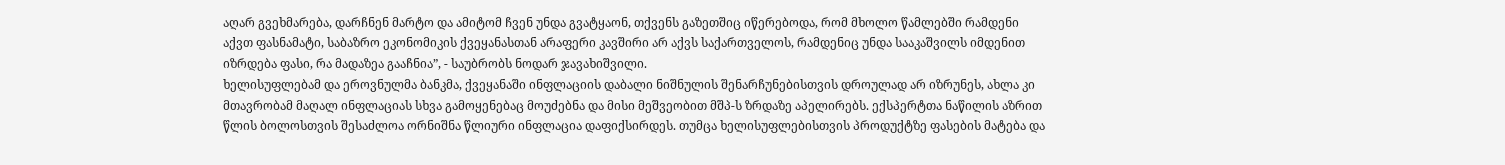აღარ გვეხმარება, დარჩნენ მარტო და ამიტომ ჩვენ უნდა გვატყაონ, თქვენს გაზეთშიც იწერებოდა, რომ მხოლო წამლებში რამდენი აქვთ ფასნამატი, საბაზრო ეკონომიკის ქვეყანასთან არაფერი კავშირი არ აქვს საქართველოს, რამდენიც უნდა სააკაშვილს იმდენით იზრდება ფასი, რა მადაზეა გააჩნია”, - საუბრობს ნოდარ ჯავახიშვილი.
ხელისუფლებამ და ეროვნულმა ბანკმა, ქვეყანაში ინფლაციის დაბალი ნიშნულის შენარჩუნებისთვის დროულად არ იზრუნეს, ახლა კი მთავრობამ მაღალ ინფლაციას სხვა გამოყენებაც მოუძებნა და მისი მეშვეობით მშპ-ს ზრდაზე აპელირებს. ექსპერტთა ნაწილის აზრით წლის ბოლოსთვის შესაძლოა ორნიშნა წლიური ინფლაცია დაფიქსირდეს. თუმცა ხელისუფლებისთვის პროდუქტზე ფასების მატება და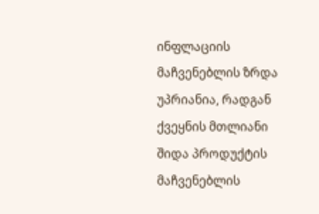ინფლაციის მაჩვენებლის ზრდა უპრიანია, რადგან ქვეყნის მთლიანი შიდა პროდუქტის მაჩვენებლის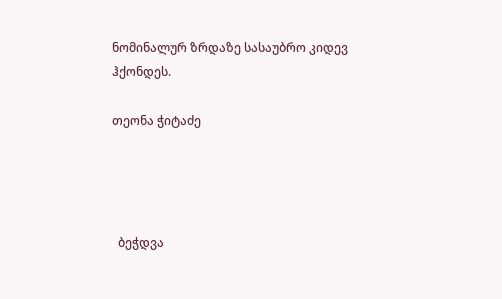ნომინალურ ზრდაზე სასაუბრო კიდევ ჰქონდეს.

თეონა ჭიტაძე




  ბეჭდვა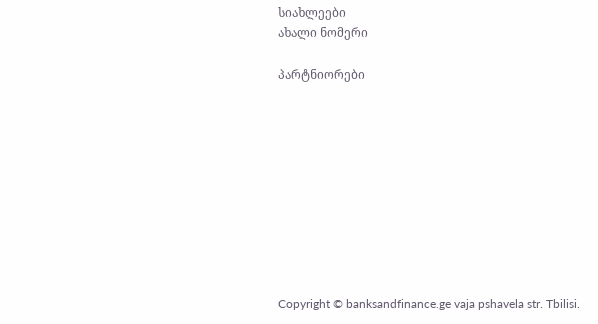სიახლეები
ახალი ნომერი

პარტნიორები










Copyright © banksandfinance.ge vaja pshavela str. Tbilisi.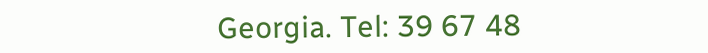Georgia. Tel: 39 67 48